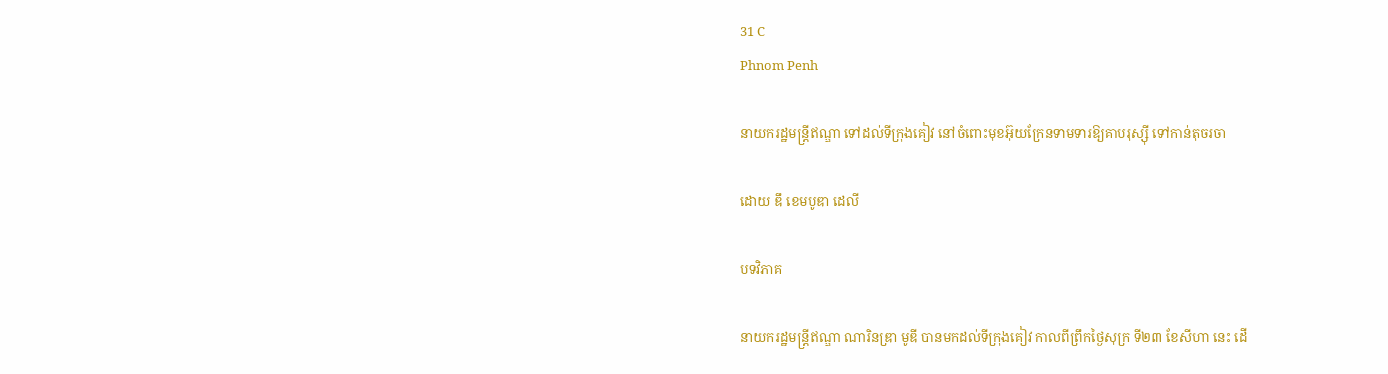31 C
Phnom Penh

នាយករដ្ឋមន្ត្រីឥណ្ឌា ទៅដល់ទីក្រុងគៀវ នៅចំពោះមុខអ៊ុយក្រែនទាមទារឱ្យគាបរុស្ស៊ី ទៅកាន់តុចរចា

ដោយ ឌឹ ខេមបូឌា ដេលី

បទវិភាគ

នាយករដ្ឋមន្ត្រីឥណ្ឌា ណារិនឌ្រា មូឌី បានមកដល់ទីក្រុងគៀវ កាលពីព្រឹកថ្ងៃសុក្រ ទី២៣ ខែសីហា នេះ ដើ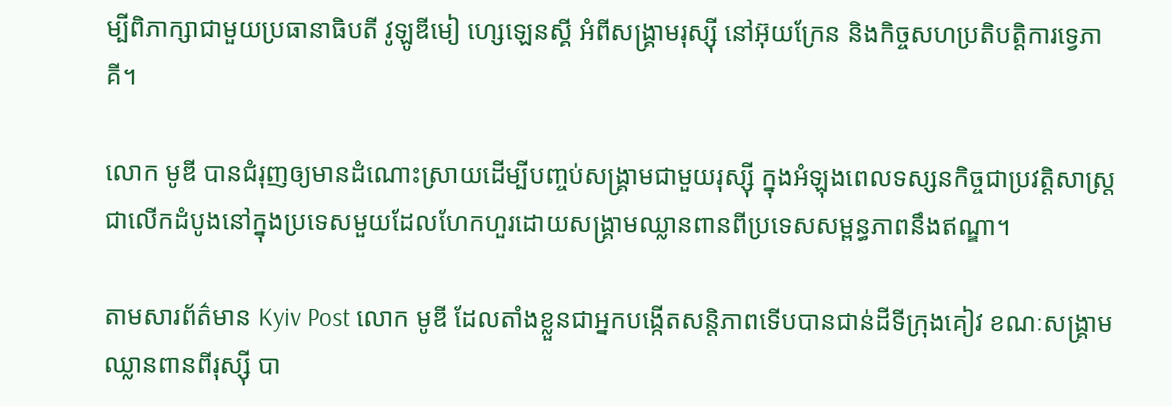ម្បីពិភាក្សាជាមួយប្រធានាធិបតី វូឡូឌីមៀ ហ្សេឡេនស្គី អំពីសង្គ្រាមរុស្ស៊ី នៅអ៊ុយក្រែន និងកិច្ចសហប្រតិបត្តិការទ្វេភាគី។

លោក មូឌី បានជំរុញឲ្យមានដំណោះស្រាយដើម្បីបញ្ចប់សង្គ្រាមជាមួយរុស្ស៊ី ក្នុងអំឡុងពេលទស្សនកិច្ចជាប្រវត្តិសាស្ត្រជាលើកដំបូងនៅក្នុងប្រទេសមួយដែលហែកហួរដោយសង្គ្រាមឈ្លានពានពីប្រទេសសម្ពន្ធភាពនឹងឥណ្ឌា។

តាមសារព័ត៌មាន Kyiv Post លោក មូឌី ដែលតាំងខ្លួនជាអ្នកបង្កើតសន្តិភាពទើបបានជាន់ដីទីក្រុងគៀវ ខណៈសង្គ្រាមឈ្លានពានពីរុស្ស៊ី បា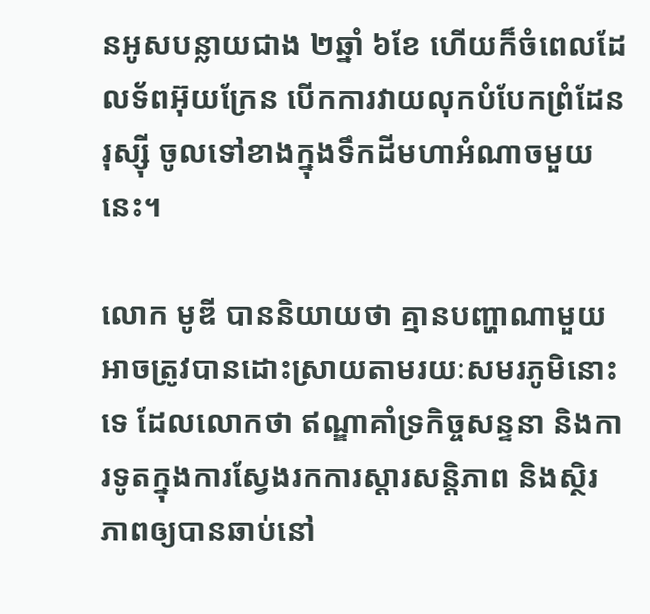នអូសបន្លាយជាង ២ឆ្នាំ ៦ខែ ហើយក៏ចំពេលដែលទ័ពអ៊ុយក្រែន បើកការវាយលុកបំបែកព្រំដែនរុស្ស៊ី ចូលទៅខាងក្នុងទឹកដីមហាអំណាចមួយនេះ។

លោក មូឌី បាននិយាយថា គ្មានបញ្ហាណាមួយអាចត្រូវបានដោះស្រាយតាមរយៈសមរភូមិនោះទេ ដែលលោកថា ឥណ្ឌាគាំទ្រកិច្ចសន្ទនា និងការទូតក្នុងការស្វែងរកការស្ដារសន្តិភាព និងស្ថិរភាពឲ្យបានឆាប់នៅ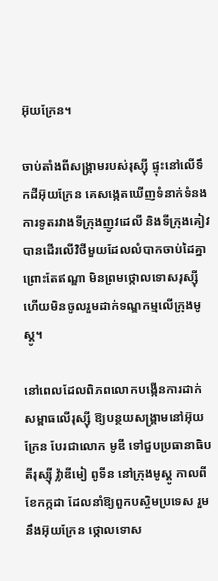អ៊ុយក្រែន។

ចាប់តាំងពីសង្គ្រាមរបស់រុស្ស៊ី ផ្ទុះនៅលើទឹកដីអ៊ុយក្រែន គេសង្កេតឃើញទំនាក់ទំនងការទូតរវាងទីក្រុងញូវដេលី និងទីក្រុងគៀវ បានដើរលើវិថីមួយដែលលំបាកចាប់ដៃគ្នា ព្រោះតែឥណ្ឌា មិនព្រមថ្កោលទោសរុស្ស៊ី ហើយមិនចូលរួមដាក់ទណ្ឌកម្មលើក្រុងមូស្គូ។

នៅពេលដែលពិភពលោកបង្កើនការដាក់សម្ពាធលើរុស្ស៊ី ឱ្យបន្ថយសង្គ្រាមនៅអ៊ុយក្រែន បែរជាលោក មូឌី ទៅជួបប្រធានាធិបតីរុស្ស៊ី វ៉្លាឌីមៀ ពូទីន នៅក្រុងមូស្គូ កាលពីខែកក្កដា ដែលនាំឱ្យពួកបស្ចិមប្រទេស រួមនឹងអ៊ុយក្រែន ថ្កោលទោស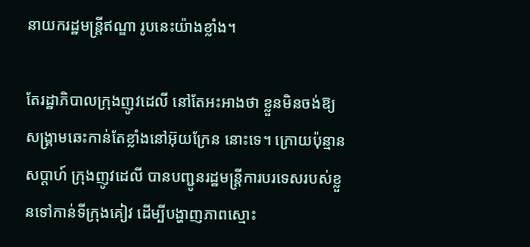នាយករដ្ឋមន្ត្រីឥណ្ឌា រូបនេះយ៉ាងខ្លាំង។

តែរដ្ឋាភិបាលក្រុងញូវដេលី នៅតែអះអាងថា ខ្លួនមិនចង់ឱ្យសង្គ្រាមឆេះកាន់តែខ្លាំងនៅអ៊ុយក្រែន នោះទេ។ ក្រោយប៉ុន្មានសប្ដាហ៍ ក្រុងញូវដេលី បានបញ្ជូនរដ្ឋមន្ត្រីការបរទេសរបស់ខ្លួនទៅកាន់ទីក្រុងគៀវ ដើម្បីបង្ហាញភាពស្មោះ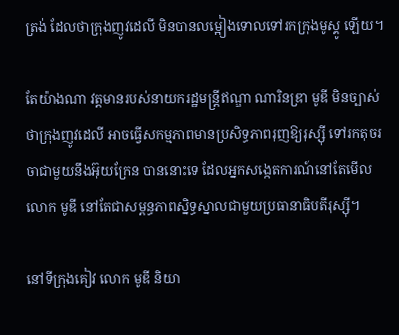ត្រង់ ដែលថាក្រុងញូវដេលី មិនបានលម្អៀងទោលទៅរកក្រុងមូស្គូ ឡើយ។

តែយ៉ាងណា វត្តមានរបស់នាយករដ្ឋមន្ត្រីឥណ្ឌា ណារិនឌ្រា មូឌី មិនច្បាស់ថាក្រុងញូវដេលី អាចធ្វើសកម្មភាពមានប្រសិទ្ធភាពរុញឱ្យរុស្ស៊ី ទៅរកតុចរចាជាមួយនឹងអ៊ុយក្រែន បាននោះទេ ដែលអ្នកសង្កេតការណ៍នៅតែមើលលោក មូឌី នៅតែជាសម្ពន្ធភាពស្និទ្ធស្នាលជាមួយប្រធានាធិបតីរុស្ស៊ី។

នៅទីក្រុងគៀវ លោក មូឌី និយា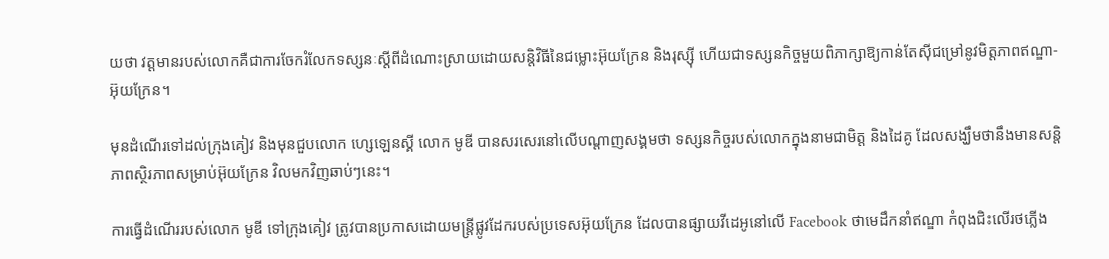យថា វត្តមានរបស់លោកគឺជាការចែករំលែកទស្សនៈស្ដីពីដំណោះស្រាយដោយសន្តិវិធីនៃជម្លោះអ៊ុយក្រែន និងរុស្ស៊ី ហើយជាទស្សនកិច្ចមួយពិភាក្សាឱ្យកាន់តែស៊ីជម្រៅនូវមិត្តភាពឥណ្ឌា-អ៊ុយក្រែន។

មុនដំណើរទៅដល់ក្រុងគៀវ និងមុនជួបលោក ហ្សេឡេនស្គី លោក មូឌី បានសរសេរនៅលើបណ្ដាញសង្គមថា ទស្សនកិច្ចរបស់លោកក្នុងនាមជាមិត្ត និងដៃគូ ដែលសង្ឃឹមថានឹងមានសន្តិភាពស្ថិរភាពសម្រាប់អ៊ុយក្រែន វិលមកវិញឆាប់ៗនេះ។

ការធ្វើដំណើររបស់លោក មូឌី ទៅក្រុងគៀវ ត្រូវបានប្រកាសដោយមន្ត្រីផ្លូវដែករបស់ប្រទេសអ៊ុយក្រែន ដែលបានផ្សាយវីដេអូនៅលើ Facebook ថាមេដឹកនាំឥណ្ឌា កំពុងជិះលើរថភ្លើង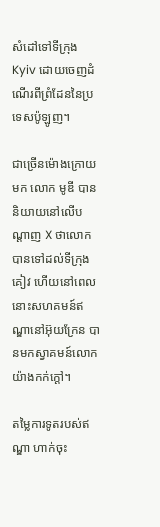សំដៅទៅទីក្រុង Kyiv ដោយចេញដំណើរពីព្រំដែននៃប្រទេសប៉ូឡូញ។

ជាច្រើនម៉ោងក្រោយមក លោក មូឌី បាននិយាយនៅលើបណ្ដាញ X ថាលោកបានទៅដល់ទីក្រុងគៀវ ហើយនៅពេលនោះសហគមន៍ឥណ្ឌានៅអ៊ុយក្រែន បានមកស្វាគមន៍លោកយ៉ាងកក់ក្តៅ។

តម្លៃការទូតរបស់ឥណ្ឌា ហាក់ចុះ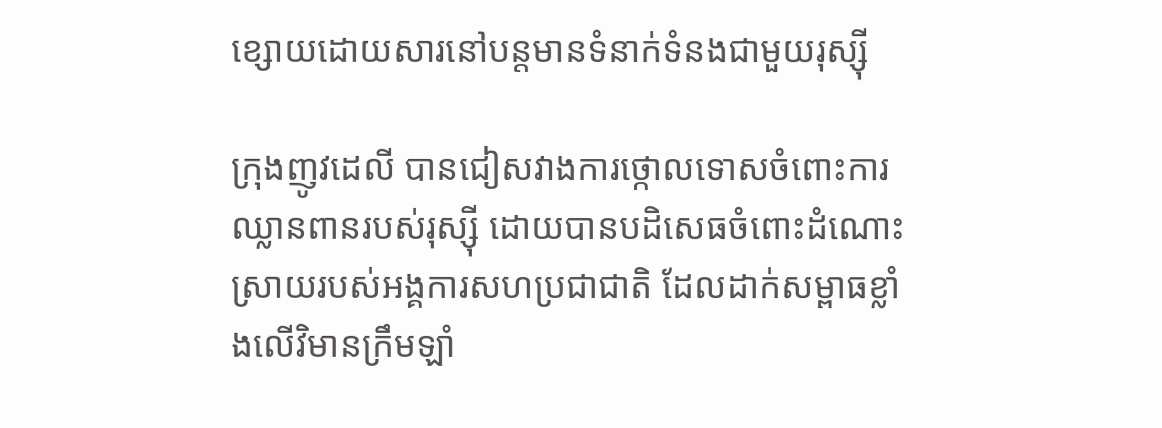ខ្សោយដោយសារនៅបន្តមានទំនាក់ទំនងជាមួយរុស្ស៊ី

ក្រុងញូវដេលី បានជៀសវាងការថ្កោលទោសចំពោះការឈ្លានពានរបស់រុស្ស៊ី ដោយបានបដិសេធចំពោះដំណោះស្រាយរបស់អង្គការសហប្រជាជាតិ ដែលដាក់សម្ពាធខ្លាំងលើវិមានក្រឹមឡាំ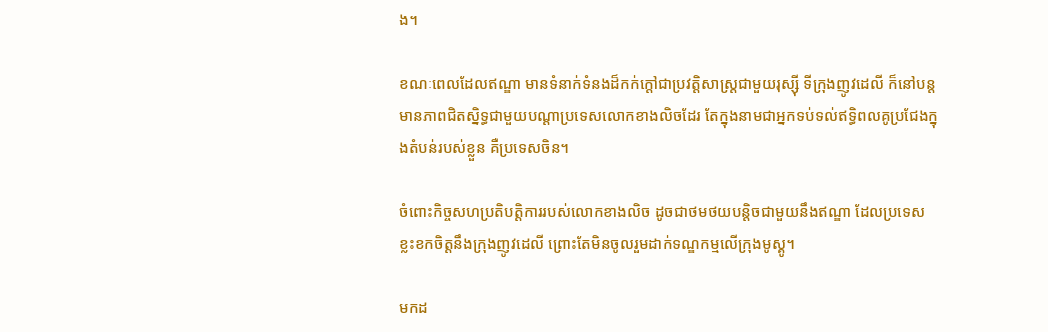ង។

ខណៈពេលដែលឥណ្ឌា មានទំនាក់ទំនងដ៏កក់ក្តៅជាប្រវត្តិសាស្ត្រជាមួយរុស្ស៊ី ទីក្រុងញូវដេលី ក៏នៅបន្តមានភាពជិតស្និទ្ធជាមួយបណ្តាប្រទេសលោកខាងលិចដែរ តែក្នុងនាមជាអ្នកទប់ទល់ឥទ្ធិពលគូប្រជែងក្នុងតំបន់របស់ខ្លួន គឺប្រទេសចិន។

ចំពោះកិច្ចសហប្រតិបត្តិការរបស់លោកខាងលិច ដូចជាថមថយបន្តិចជាមួយនឹងឥណ្ឌា ដែលប្រទេសខ្លះខកចិត្តនឹងក្រុងញូវដេលី ព្រោះតែមិនចូលរួមដាក់ទណ្ឌកម្មលើក្រុងមូស្គូ។

មកដ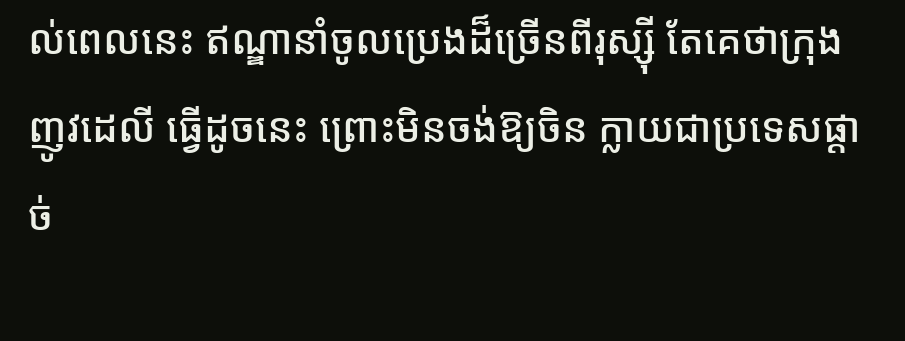ល់ពេលនេះ ឥណ្ឌានាំចូលប្រេងដ៏ច្រើនពីរុស្ស៊ី តែគេថាក្រុងញូវដេលី ធ្វើដូចនេះ ព្រោះមិនចង់ឱ្យចិន ក្លាយជាប្រទេសផ្ដាច់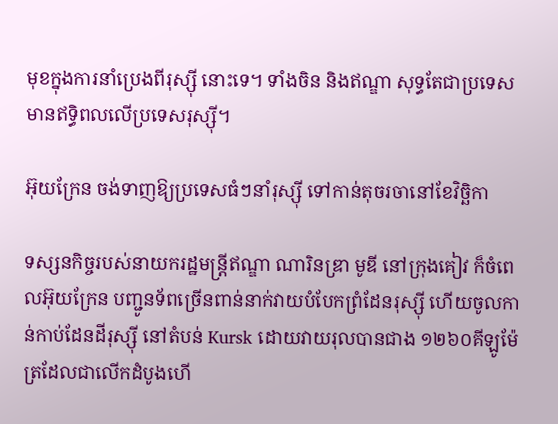មុខក្នុងការនាំប្រេងពីរុស្ស៊ី នោះទេ។ ទាំងចិន និងឥណ្ឌា សុទ្ធតែជាប្រទេសមានឥទ្ធិពលលើប្រទេសរុស្ស៊ី។

អ៊ុយក្រែន ចង់ទាញឱ្យប្រទេសធំៗនាំរុស្ស៊ី ទៅកាន់តុចរចានៅខែវិច្ឆិកា

ទស្សនកិច្ចរបស់នាយករដ្ឋមន្ត្រីឥណ្ឌា ណារិនឌ្រា មូឌី នៅក្រុងគៀវ ក៏ចំពេលអ៊ុយក្រែន បញ្ជូនទ័ពច្រើនពាន់នាក់វាយបំបែកព្រំដែនរុស្ស៊ី ហើយចូលកាន់កាប់ដែនដីរុស្ស៊ី នៅតំបន់ Kursk ដោយវាយរុលបានជាង ១២៦០គីឡូម៉ែត្រដែលជាលើកដំបូងហើ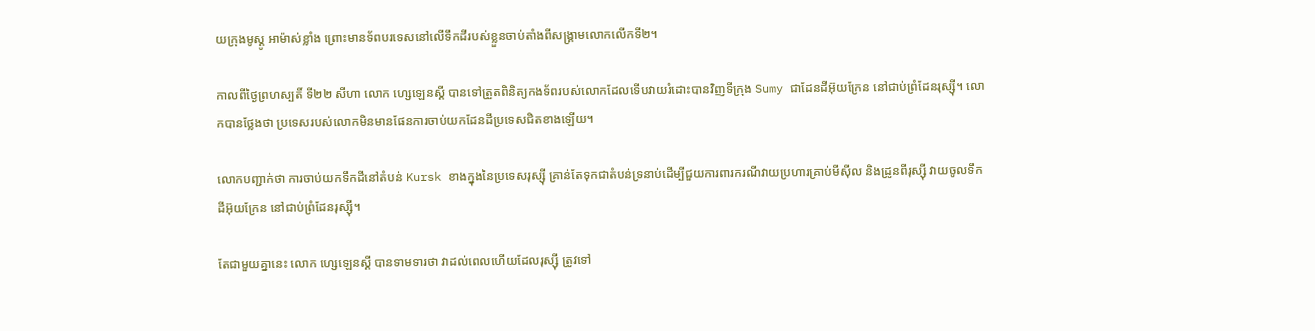យក្រុងមូស្គូ អាម៉ាស់ខ្លាំង ព្រោះមានទ័ពបរទេសនៅលើទឹកដីរបស់ខ្លួនចាប់តាំងពីសង្គ្រាមលោកលើកទី២។

កាលពីថ្ងៃព្រហស្បតិ៍ ទី២២ សីហា លោក ហ្សេឡេនស្គី បានទៅត្រួតពិនិត្យកងទ័ពរបស់លោកដែលទើបវាយរំដោះបានវិញទីក្រុង Sumy ជាដែនដីអ៊ុយក្រែន នៅជាប់ព្រំដែនរុស្ស៊ី។ លោកបានថ្លែងថា ប្រទេសរបស់លោកមិនមានផែនការចាប់យកដែនដីប្រទេសជិតខាងឡើយ។

លោកបញ្ជាក់ថា ការចាប់យកទឹកដីនៅតំបន់ Kursk ខាងក្នុងនៃប្រទេសរុស្ស៊ី គ្រាន់តែទុកជាតំបន់ទ្រនាប់ដើម្បីជួយការពារករណីវាយប្រហារគ្រាប់មីស៊ីល និងដ្រូនពីរុស្ស៊ី វាយចូលទឹកដីអ៊ុយក្រែន នៅជាប់ព្រំដែនរុស្ស៊ី។

តែជាមួយគ្នានេះ លោក ហ្សេឡេនស្គី បានទាមទារថា វាដល់ពេលហើយដែលរុស្ស៊ី ត្រូវទៅ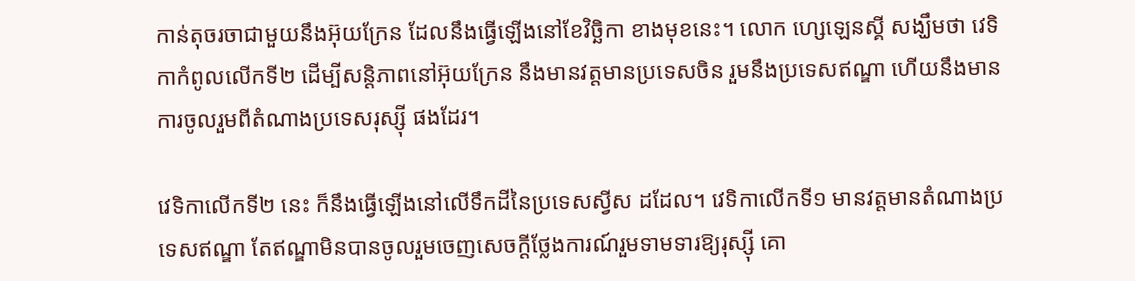កាន់តុចរចាជាមួយនឹងអ៊ុយក្រែន ដែលនឹងធ្វើឡើងនៅខែវិច្ឆិកា ខាងមុខនេះ។ លោក ហ្សេឡេនស្គី សង្ឃឹមថា វេទិកាកំពូលលើកទី២ ដើម្បីសន្តិភាពនៅអ៊ុយក្រែន នឹងមានវត្តមានប្រទេសចិន រួមនឹងប្រទេសឥណ្ឌា ហើយនឹងមានការចូលរួមពីតំណាងប្រទេសរុស្ស៊ី ផងដែរ។

វេទិកាលើកទី២ នេះ ក៏នឹងធ្វើឡើងនៅលើទឹកដីនៃប្រទេសស្វីស ដដែល។ វេទិកាលើកទី១ មានវត្តមានតំណាងប្រទេសឥណ្ឌា តែឥណ្ឌាមិនបានចូលរួមចេញសេចក្ដីថ្លែងការណ៍រួមទាមទារឱ្យរុស្ស៊ី គោ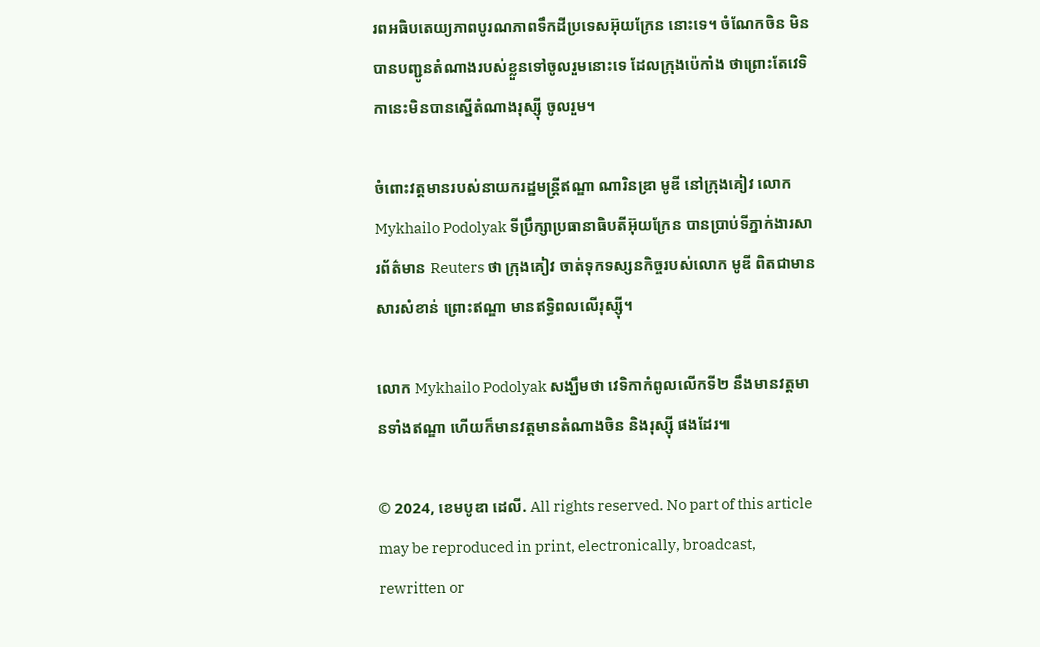រពអធិបតេយ្យភាពបូរណភាពទឹកដីប្រទេសអ៊ុយក្រែន នោះទេ។ ចំណែកចិន មិនបានបញ្ជូនតំណាងរបស់ខ្លួនទៅចូលរួមនោះទេ ដែលក្រុងប៉េកាំង ថាព្រោះតែវេទិកានេះមិនបានស្នើតំណាងរុស្ស៊ី ចូលរួម។

ចំពោះវត្តមានរបស់នាយករដ្ឋមន្ត្រីឥណ្ឌា ណារិនឌ្រា មូឌី នៅក្រុងគៀវ លោក Mykhailo Podolyak ទីប្រឹក្សាប្រធានាធិបតីអ៊ុយក្រែន បានប្រាប់ទីភ្នាក់ងារសារព័ត៌មាន Reuters ថា ក្រុងគៀវ ចាត់ទុកទស្សនកិច្ចរបស់លោក មូឌី ពិតជាមានសារសំខាន់ ព្រោះឥណ្ឌា មានឥទ្ធិពលលើរុស្ស៊ី។

លោក Mykhailo Podolyak សង្ឃឹមថា វេទិកាកំពូលលើកទី២ នឹងមានវត្តមានទាំងឥណ្ឌា ហើយក៏មានវត្តមានតំណាងចិន និងរុស្ស៊ី ផងដែរ៕

© 2024, ខេមបូឌា ដេលី. All rights reserved. No part of this article may be reproduced in print, electronically, broadcast, rewritten or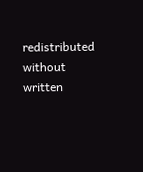redistributed without written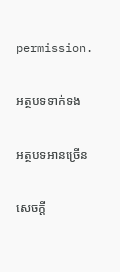permission.

អត្ថបទទាក់ទង

អត្ថបទអានច្រើន

សេចក្ដី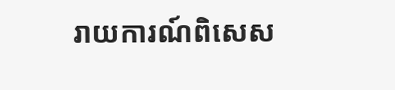រាយការណ៍ពិសេស